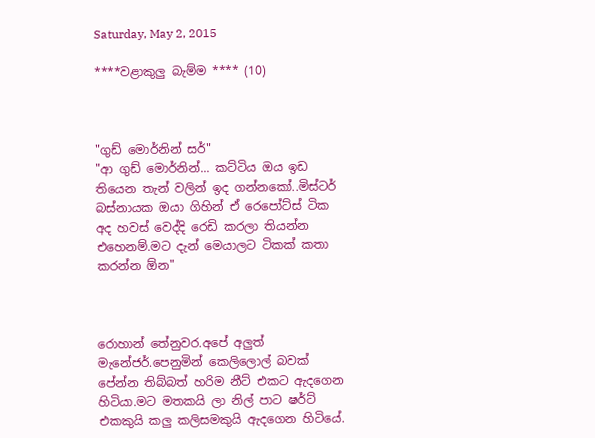Saturday, May 2, 2015

****වළාකුලු බැම්ම **** (10)



"ගුඩ් මොර්නින් සර්"
"ආ ගුඩ් මොර්නින්... කට්ටිය ඔය ඉඩ තියෙන තැන් වලින් ඉද ගන්නකෝ..මිස්ටර් බස්නායක ඔයා ගිහින් ඒ රෙපෝට්ස් ටික අද හවස් වෙද්දි රෙඩි කරලා තියන්න එහෙනම්.මට දැන් මෙයාලට ටිකක් කතා කරන්න ඕන"



රොහාන් තේනුවර.අපේ අලුත් මැනේජර්.පෙනුමින් කෙලිලොල් බවක් පේන්න තිබ්බත් හරිම නීට් එකට ඇදගෙන හිටියා.මට මතකයි ලා නිල් පාට ෂර්ට් එකකුයි කලු කලිසමකුයි ඇදගෙන හිටියේ.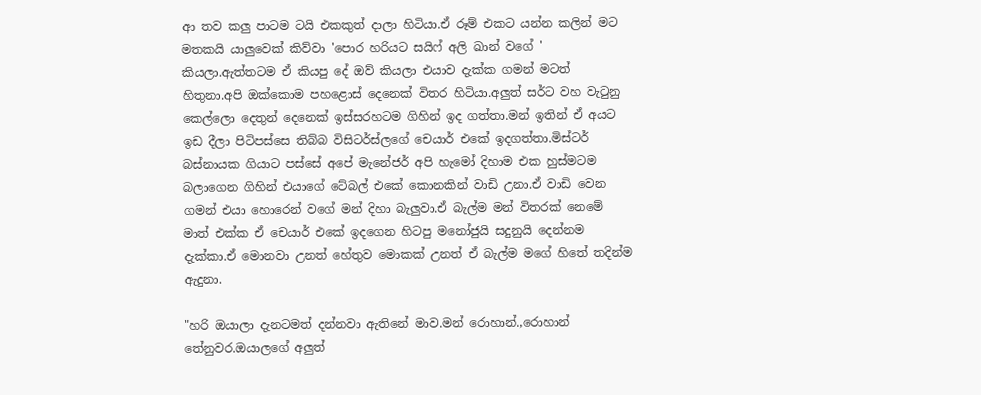ආ තව කලු පාටම ටයි එකකුත් දාලා හිටියා.ඒ රූම් එකට යන්න කලින් මට මතකයි යාලුවෙක් කිව්වා 'පොර හරියට සයිෆ් අලි ඛාන් වගේ ' කියලා.ඇත්තටම ඒ කියපු දේ ඔව් කියලා එයාව දැක්ක ගමන් මටත් හිතුනා.අපි ඔක්කොම පහළොස් දෙනෙක් විතර හිටියා.අලුත් සර්ට වහ වැටුනු කෙල්ලො දෙතුන් දෙනෙක් ඉස්සරහටම ගිහින් ඉද ගත්තා.මන් ඉතින් ඒ අයට ඉඩ දීලා පිටිපස්සෙ තිබ්බ විසිටර්ස්ලගේ චෙයාර් එකේ ඉදගත්තා.මිස්ටර් බස්නායක ගියාට පස්සේ අපේ මැනේජර් අපි හැමෝ දිහාම එක හුස්මටම බලාගෙන ගිහින් එයාගේ ටේබල් එකේ කොනකින් වාඩි උනා.ඒ වාඩි වෙන ගමන් එයා හොරෙන් වගේ මන් දිහා බැලුවා.ඒ බැල්ම මන් විතරක් නෙමේ මාත් එක්ක ඒ චෙයාර් එකේ ඉදගෙන හිටපු මනෝජුයි සදුනුයි දෙන්නම දැක්කා.ඒ මොනවා උනත් හේතුව මොකක් උනත් ඒ බැල්ම මගේ හිතේ තදින්ම ඇදුනා.

"හරි ඔයාලා දැනටමත් දන්නවා ඇතිනේ මාව.මන් රොහාන්.,රොහාන් තේනුවර.ඔයාලගේ අලුත්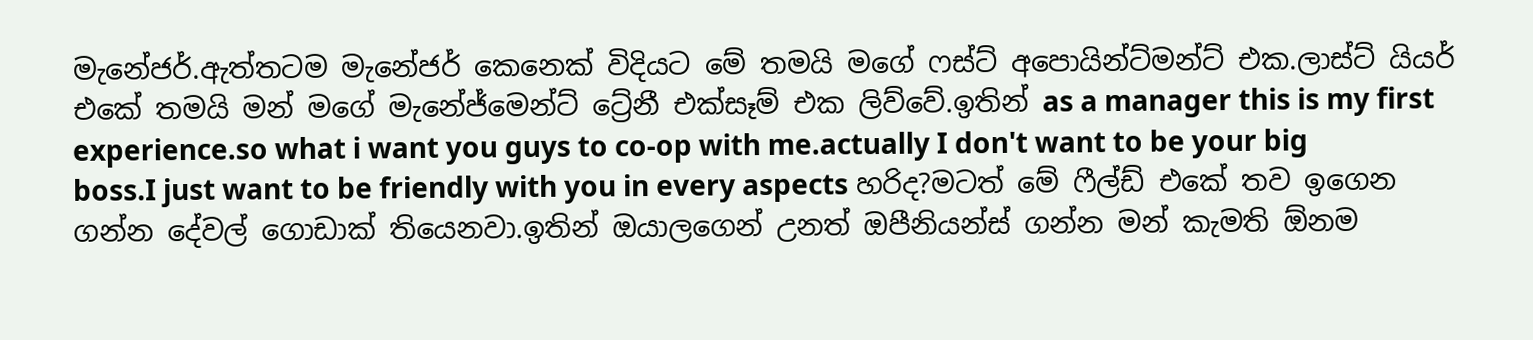මැනේජර්.ඇත්තටම මැනේජර් කෙනෙක් විදියට මේ තමයි මගේ ෆස්ට් අපොයින්ට්මන්ට් එක.ලාස්ට් යියර් එකේ තමයි මන් මගේ මැනේජ්මෙන්ට් ට්‍රේනී එක්සෑම් එක ලිව්වේ.ඉතින් as a manager this is my first experience.so what i want you guys to co-op with me.actually I don't want to be your big boss.I just want to be friendly with you in every aspects හරිද?මටත් මේ ෆීල්ඩ් එකේ තව ඉගෙන ගන්න දේවල් ගොඩාක් තියෙනවා.ඉතින් ඔයාලගෙන් උනත් ඔපීනියන්ස් ගන්න මන් කැමති ඕනම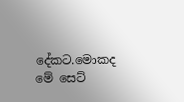දේකට.මොකද මේ සෙට්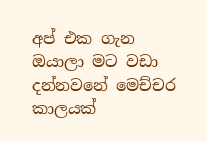අප් එක ගැන ඔයාලා මට වඩා දන්නවනේ මෙච්චර කාලයක්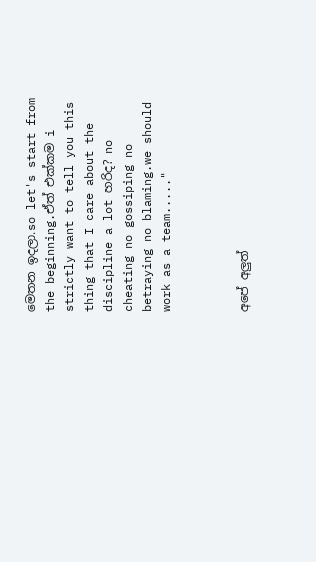මෙතන ඉදලා.so let's start from the beginning.ඒත් එක්කම i strictly want to tell you this thing that I care about the discipline a lot හරිද? no cheating no gossiping no betraying no blaming.we should work as a team....."



අපේ අලුත්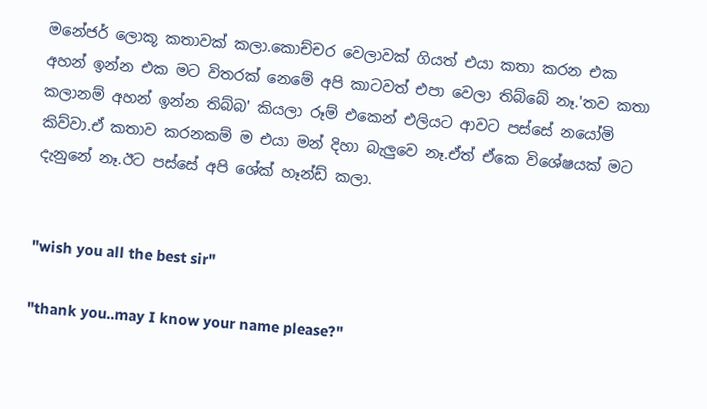මනේජර් ලොකූ කතාවක් කලා.කොච්චර වෙලාවක් ගියත් එයා කතා කරන එක අහන් ඉන්න එක මට විතරක් නෙමේ අපි කාටවත් එපා වෙලා තිබ්බේ නෑ.'තව කතා කලානම් අහන් ඉන්න තිබ්බ' කියලා රූම් එකෙන් එලියට ආවට පස්සේ නයෝමි කිව්වා.ඒ කතාව කරනකම් ම එයා මන් දිහා බැලුවෙ නෑ.ඒත් ඒකෙ විශේෂයක් මට දැනුනේ නෑ.ඊට පස්සේ අපි ශේක් හෑන්ඩ් කලා.


"wish you all the best sir"

"thank you..may I know your name please?"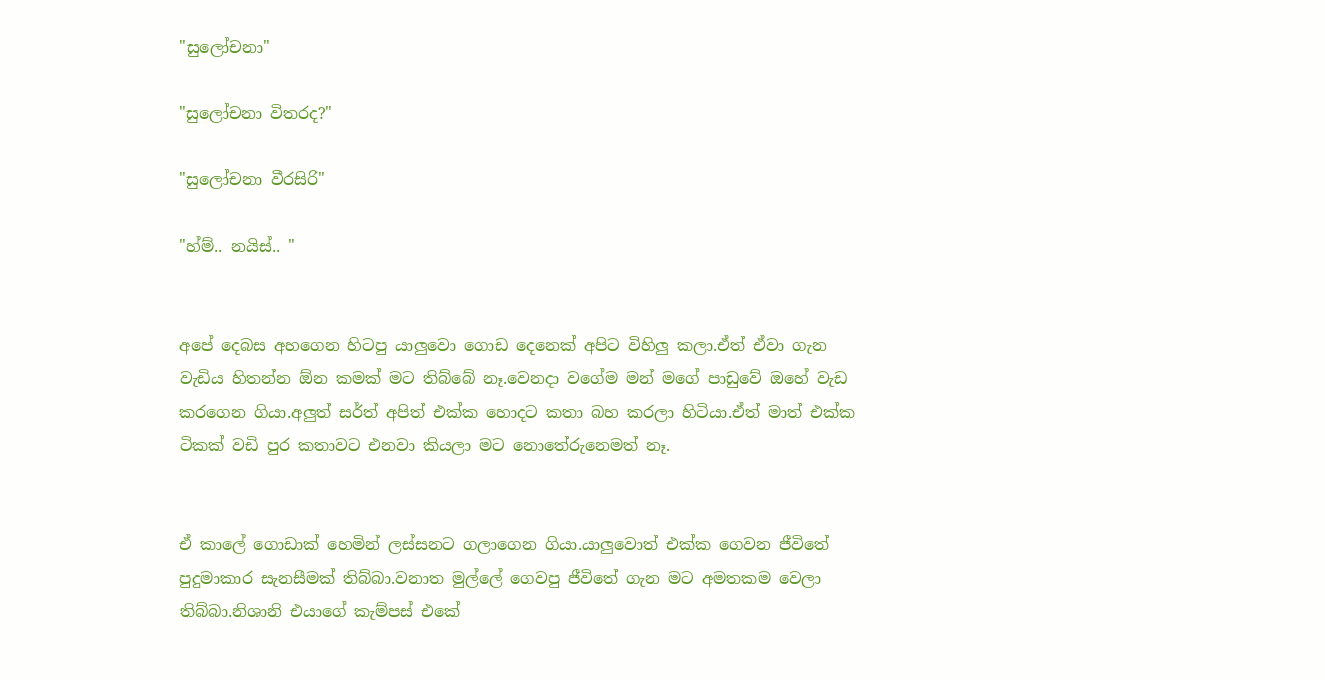"සුලෝචනා"

"සුලෝචනා විතරද?"

"සුලෝචනා වීරසිරි"

"හ්ම්.. නයිස්.. "


අපේ දෙබස අහගෙන හිටපු යාලුවො ගොඩ දෙනෙක් අපිට විහිලු කලා.ඒත් ඒවා ගැන වැඩිය හිතන්න ඕන කමක් මට තිබ්බේ නෑ.වෙනදා වගේම මන් මගේ පාඩුවේ ඔහේ වැඩ කරගෙන ගියා.අලුත් සර්ත් අපිත් එක්ක හොදට කතා බහ කරලා හිටියා.ඒත් මාත් එක්ක ටිකක් වඩි පුර කතාවට එනවා කියලා මට නොතේරුනෙමත් නෑ.


ඒ කාලේ ගොඩාක් හෙමින් ලස්සනට ගලාගෙන ගියා.යාලුවොත් එක්ක ගෙවන ජීවිතේ පුදුමාකාර සැනසීමක් තිබ්බා.වනාත මුල්ලේ ගෙවපු ජීවිතේ ගැන මට අමතකම වෙලා තිබ්බා.නිශානි එයාගේ කැම්පස් එකේ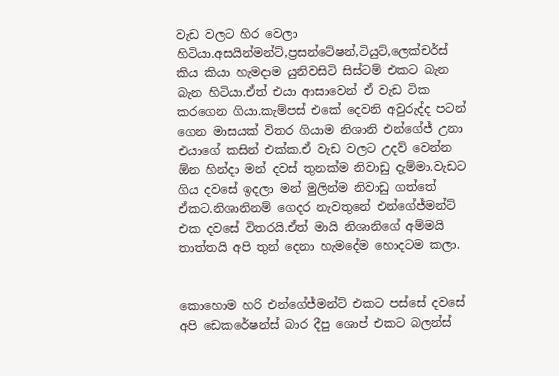වැඩ වලට හිර වෙලා හිටියා.අසයින්මන්ට්,ප්‍රසන්ටේෂන්,ටියුට්,ලෙක්චර්ස් කිය කියා හැමදාම යුනිවසිටි සිස්ටම් එකට බැන බැන හිටියා.ඒත් එයා ආසාවෙන් ඒ වැඩ ටික කරගෙන ගියා.කැම්පස් එකේ දෙවනි අවුරුද්ද පටන් ගෙන මාසයක් විතර ගියාම නිශානි එන්ගේජ් උනා එයාගේ කසින් එක්ක.ඒ වැඩ වලට උදව් වෙන්න ඕන හින්දා මන් දවස් තුනක්ම නිවාඩු දැම්මා.වැඩට ගිය දවසේ ඉදලා මන් මුලින්ම නිවාඩු ගත්තේ ඒකට.නිශානිනම් ගෙදර නැවතුනේ එන්ගේජ්මන්ට් එක දවසේ විතරයි.ඒත් මායි නිශානිගේ අම්මයි තාත්තයි අපි තුන් දෙනා හැමදේම හොදටම කලා.


කොහොම හරි එන්ගේජ්මන්ට් එකට පස්සේ දවසේ අපි ඩෙකරේෂන්ස් බාර දීපු ශොප් එකට බලන්ස්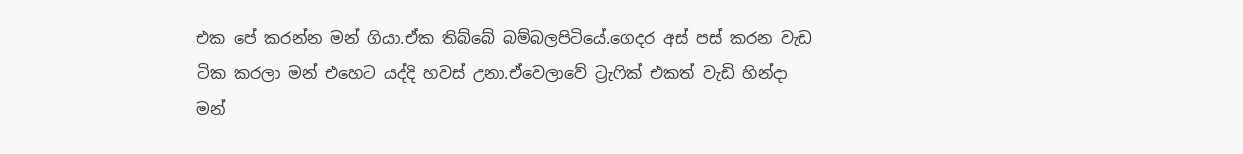එක පේ කරන්න මන් ගියා.ඒක තිබ්බේ බම්බලපිටියේ.ගෙදර අස් පස් කරන වැඩ ටික කරලා මන් එහෙට යද්දි හවස් උනා.ඒවෙලාවේ ට්‍රැෆික් එකත් වැඩි හින්දා මන්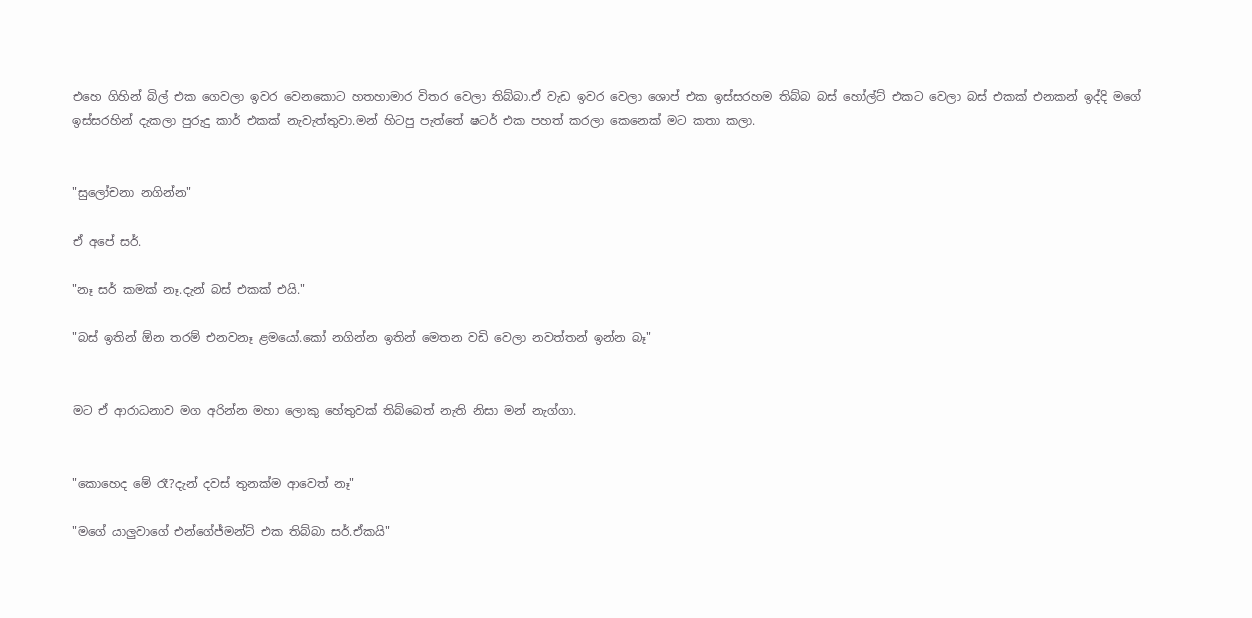එහෙ ගිහින් බිල් එක ගෙවලා ඉවර වෙනකොට හතහාමාර විතර වෙලා තිබ්බා.ඒ වැඩ ඉවර වෙලා ශොප් එක ඉස්සරහම තිබ්බ බස් හෝල්ට් එකට වෙලා බස් එකක් එනකන් ඉද්දි මගේ ඉස්සරහින් දැකලා පුරුදු කාර් එකක් නැවැත්තුවා.මන් හිටපු පැත්තේ ෂටර් එක පහත් කරලා කෙනෙක් මට කතා කලා.


"සුලෝචනා නගින්න"

ඒ අපේ සර්.

"නෑ සර් කමක් නෑ.දැන් බස් එකක් එයි."

"බස් ඉතින් ඕන තරම් එනවනෑ ළමයෝ.කෝ නගින්න ඉතින් මෙතන වඩි වෙලා නවත්තන් ඉන්න බෑ"


මට ඒ ආරාධනාව මග අරින්න මහා ලොකු හේතුවක් තිබ්බෙත් නැති නිසා මන් නැග්ගා.


"කොහෙද මේ රෑ?දැන් දවස් තුනක්ම ආවෙත් නෑ"

"මගේ යාලුවාගේ එන්ගේජ්මන්ට් එක තිබ්බා සර්.ඒකයි"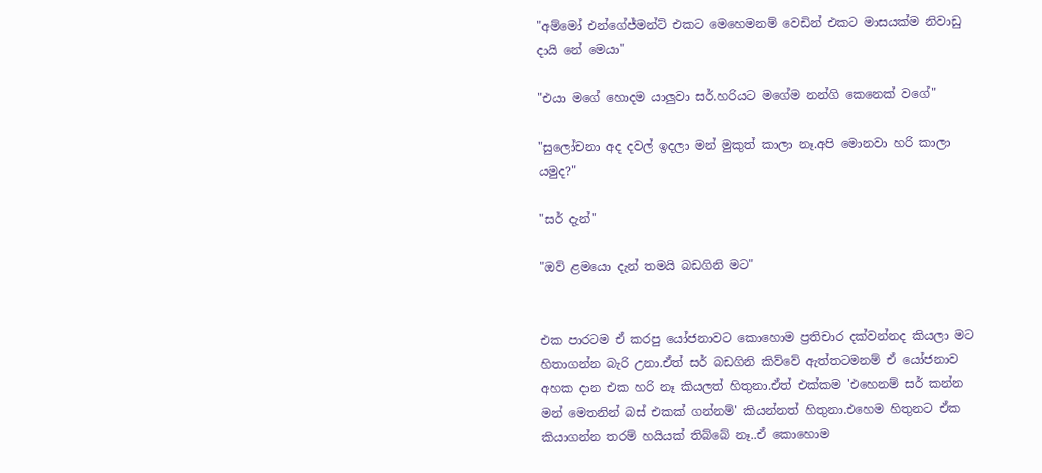"අම්මෝ එන්ගේජ්මන්ට් එකට මෙහෙමනම් වෙඩින් එකට මාසයක්ම නිවාඩු දායි නේ මෙයා"

"එයා මගේ හොදම යාලුවා සර්.හරියට මගේම නන්ගි කෙනෙක් වගේ"

"සුලෝචනා අද දවල් ඉදලා මන් මුකුත් කාලා නෑ.අපි මොනවා හරි කාලා යමුද?"

"සර් දැන්"

"ඔව් ළමයො දැන් තමයි බඩගිනි මට"


එක පාරටම ඒ කරපු යෝජනාවට කොහොම ප්‍රතිචාර දක්වන්නද කියලා මට හිතාගන්න බැරි උනා.ඒත් සර් බඩගිනි කිව්වේ ඇත්තටමනම් ඒ යෝජනාව අහක දාන එක හරි නෑ කියලත් හිතුනා.ඒත් එක්කම 'එහෙනම් සර් කන්න මන් මෙතනින් බස් එකක් ගන්නම්' කියන්නත් හිතුනා.එහෙම හිතුනට ඒක කියාගන්න තරම් හයියක් තිබ්බේ නෑ..ඒ කොහොම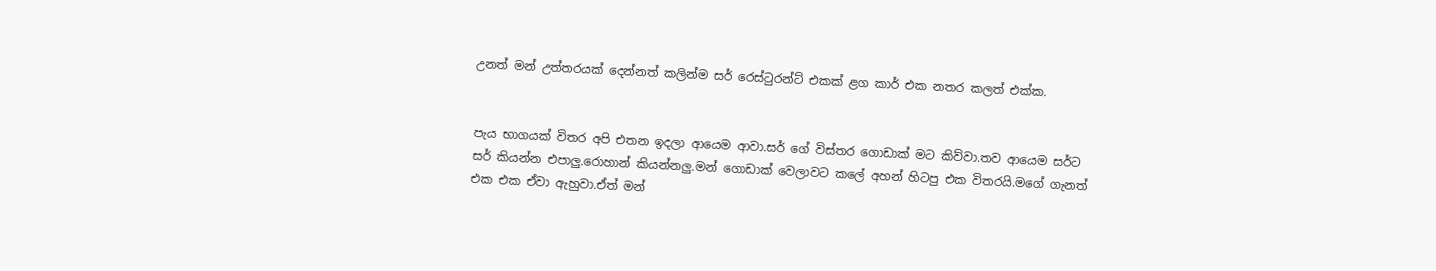උනත් මන් උත්තරයක් දෙන්නත් කලින්ම සර් රෙස්ටුරන්ට් එකක් ළග කාර් එක නතර කලත් එක්ක.


පැය භාගයක් විතර අපි එතන ඉදලා ආයෙම ආවා.සර් ගේ විස්තර ගොඩාක් මට කිව්වා.තව ආයෙම සර්ට සර් කියන්න එපාලු.රොහාන් කියන්නලු.මන් ගොඩාක් වෙලාවට කලේ අහන් හිටපු එක විතරයි.මගේ ගැනත් එක එක ඒවා ඇහුවා.ඒත් මන්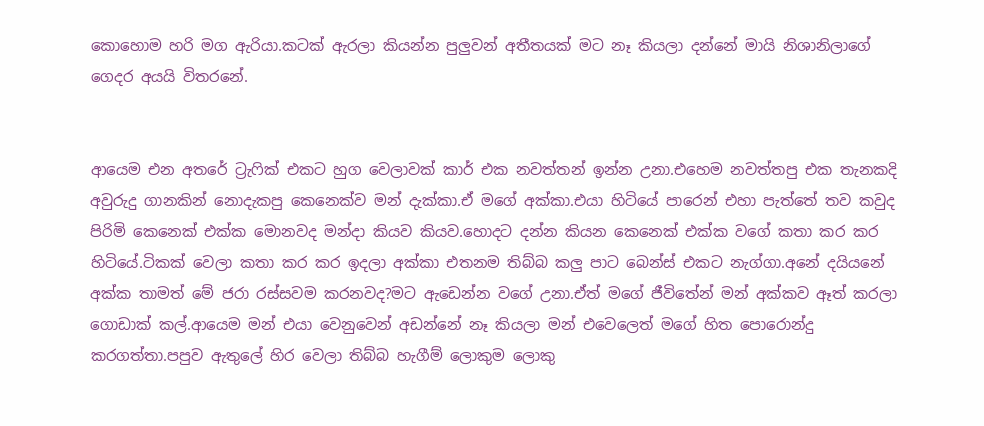කොහොම හරි මග ඇරියා.කටක් ඇරලා කියන්න පුලුවන් අතීතයක් මට නෑ කියලා දන්නේ මායි නිශානිලාගේ ගෙදර අයයි විතරනේ.


ආයෙම එන අතරේ ට්‍රැෆික් එකට හුග වෙලාවක් කාර් එක නවත්තන් ඉන්න උනා.එහෙම නවත්තපු එක තැනකදි අවුරුදු ගානකින් නොදැකපු කෙනෙක්ව මන් දැක්කා.ඒ මගේ අක්කා.එයා හිටියේ පාරෙන් එහා පැත්තේ තව කවුද පිරිමි කෙනෙක් එක්ක මොනවද මන්දා කියව කියව.හොදට දන්න කියන කෙනෙක් එක්ක වගේ කතා කර කර හිටියේ.ටිකක් වෙලා කතා කර කර ඉදලා අක්කා එතනම තිබ්බ කලු පාට බෙන්ස් එකට නැග්ගා.අනේ දයියනේ අක්ක තාමත් මේ ජරා රස්සවම කරනවද?මට ඇඩෙන්න වගේ උනා.ඒත් මගේ ජීවිතේන් මන් අක්කව ඈත් කරලා ගොඩාක් කල්.ආයෙම මන් එයා වෙනුවෙන් අඩන්නේ නෑ කියලා මන් එවෙලෙත් මගේ හිත පොරොන්දු කරගත්තා.පපුව ඇතුලේ හිර වෙලා තිබ්බ හැගීම් ලොකුම ලොකු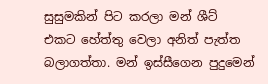සුසුමකින් පිට කරලා මන් ශීට් එකට හේත්තු වෙලා අනිත් පැත්ත බලාගත්තා. මන් ඉස්සීගෙන පුදුමෙන්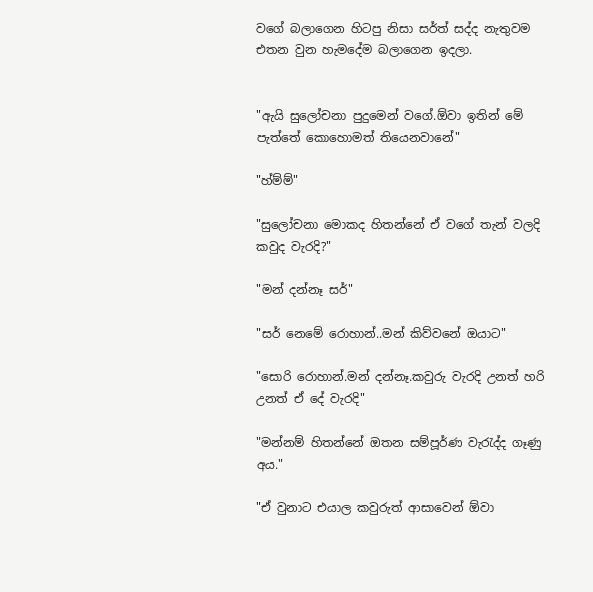වගේ බලාගෙන හිටපු නිසා සර්ත් සද්ද නැතුවම එතන වුන හැමදේම බලාගෙන ඉදලා.


"ඇයි සුලෝචනා පුදුමෙන් වගේ.ඕවා ඉතින් මේ පැත්තේ කොහොමත් තියෙනවානේ"

"හ්ම්ම්"

"සුලෝචනා මොකද හිතන්නේ ඒ වගේ තැන් වලදි කවුද වැරදි?"

"මන් දන්නෑ සර්"

"සර් නෙමේ රොහාන්..මන් කිව්වනේ ඔයාට"

"සොරි රොහාන්.මන් දන්නෑ.කවුරු වැරදි උනත් හරි උනත් ඒ දේ වැරදි"

"මන්නම් හිතන්නේ ඔතන සම්පූර්ණ වැරැද්ද ගෑණු අය."

"ඒ වුනාට එයාල කවුරුත් ආසාවෙන් ඕවා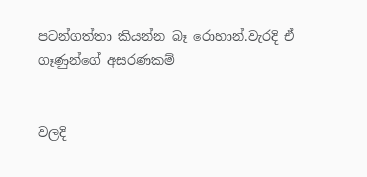පටන්ගත්තා කියන්න බෑ රොහාන්.වැරදි ඒ ගෑණුන්ගේ අසරණකම්


වලදි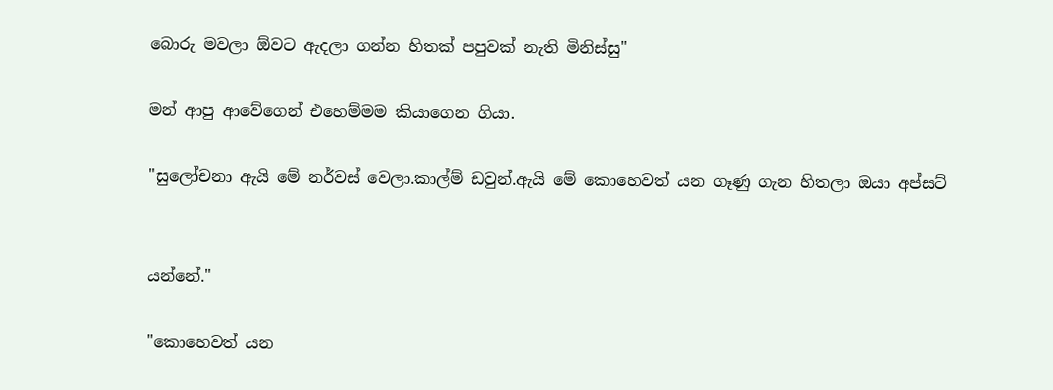බොරු මවලා ඕවට ඇදලා ගන්න හිතක් පපුවක් නැති මිනිස්සු"

මන් ආපු ආවේගෙන් එහෙම්මම කියාගෙන ගියා.

"සුලෝචනා ඇයි මේ නර්වස් වෙලා.කාල්ම් ඩවුන්.ඇයි මේ කොහෙවත් යන ගෑණු ගැන හිතලා ඔයා අප්සට්


යන්නේ."

"කොහෙවත් යන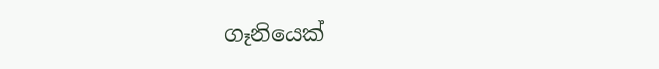ගෑනියෙක්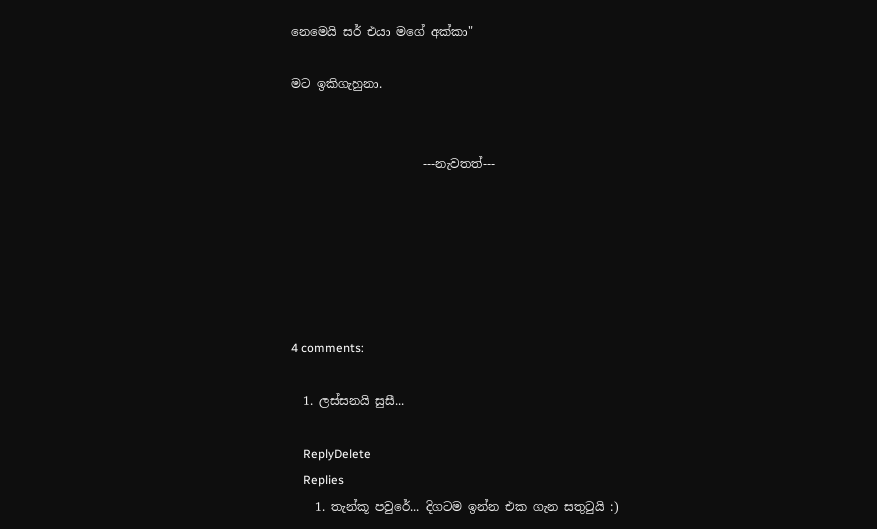නෙමෙයි සර් එයා මගේ අක්කා"

මට ඉකිගැහුනා.


                      ---නැවතත්---






4 comments:

  1. ලස්සනයි සුසී...

    ReplyDelete
    Replies
    1. තැන්කූ පවුරේ... දිගටම ඉන්න එක ගැන සතුටුයි :)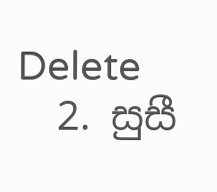Delete
  2. සුසී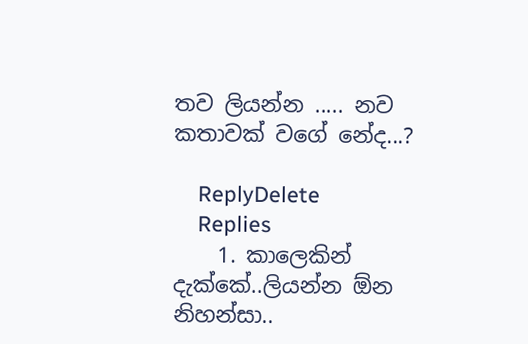තව ලියන්න ..... නව කතාවක් වගේ නේද...?

    ReplyDelete
    Replies
    1. කාලෙකින් දැක්කේ..ලියන්න ඕන නිහන්සා..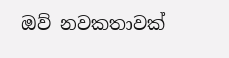ඔව් නවකතාවක්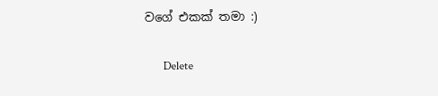වගේ එකක් තමා :)

      Delete